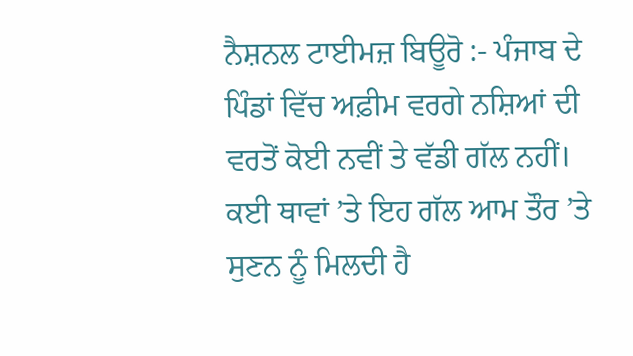ਨੈਸ਼ਨਲ ਟਾਈਮਜ਼ ਬਿਊਰੋ :- ਪੰਜਾਬ ਦੇ ਪਿੰਡਾਂ ਵਿੱਚ ਅਫ਼ੀਮ ਵਰਗੇ ਨਸ਼ਿਆਂ ਦੀ ਵਰਤੋਂ ਕੋਈ ਨਵੀਂ ਤੇ ਵੱਡੀ ਗੱਲ ਨਹੀਂ। ਕਈ ਥਾਵਾਂ ’ਤੇ ਇਹ ਗੱਲ ਆਮ ਤੌਰ ’ਤੇ ਸੁਣਨ ਨੂੰ ਮਿਲਦੀ ਹੈ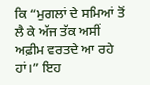ਕਿ “ਮੁਗਲਾਂ ਦੇ ਸਮਿਆਂ ਤੋਂ ਲੈ ਕੇ ਅੱਜ ਤੱਕ ਅਸੀਂ ਅਫ਼ੀਮ ਵਰਤਦੇ ਆ ਰਹੇ ਹਾਂ।” ਇਹ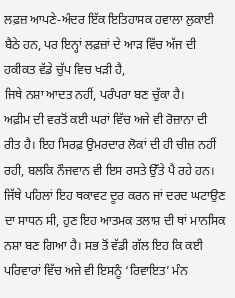ਲਫ਼ਜ਼ ਆਪਣੇ-ਅੰਦਰ ਇੱਕ ਇਤਿਹਾਸਕ ਹਵਾਲਾ ਲੁਕਾਈ ਬੈਠੇ ਹਨ, ਪਰ ਇਨ੍ਹਾਂ ਲਫ਼ਜ਼ਾਂ ਦੇ ਆੜ ਵਿੱਚ ਅੱਜ ਦੀ ਹਕੀਕਤ ਵੱਡੇ ਚੁੱਪ ਵਿਚ ਖੜੀ ਹੈ,
ਜਿਥੇ ਨਸ਼ਾ ਆਦਤ ਨਹੀਂ, ਪਰੰਪਰਾ ਬਣ ਚੁੱਕਾ ਹੈ।
ਅਫ਼ੀਮ ਦੀ ਵਰਤੋਂ ਕਈ ਘਰਾਂ ਵਿੱਚ ਅਜੇ ਵੀ ਰੋਜ਼ਾਨਾ ਦੀ ਰੀਤ ਹੈ। ਇਹ ਸਿਰਫ਼ ਉਮਰਦਾਰ ਲੋਕਾਂ ਦੀ ਹੀ ਚੀਜ਼ ਨਹੀਂ ਰਹੀ, ਬਲਕਿ ਨੌਜਵਾਨ ਵੀ ਇਸ ਰਸਤੇ ਉੱਤੇ ਪੈ ਰਹੇ ਹਨ। ਜਿੱਥੇ ਪਹਿਲਾਂ ਇਹ ਥਕਾਵਟ ਦੂਰ ਕਰਨ ਜਾਂ ਦਰਦ ਘਟਾਉਣ ਦਾ ਸਾਧਨ ਸੀ, ਹੁਣ ਇਹ ਆਤਮਕ ਤਲਾਸ਼ ਦੀ ਥਾਂ ਮਾਨਸਿਕ ਨਸ਼ਾ ਬਣ ਗਿਆ ਹੈ। ਸਭ ਤੋਂ ਵੱਡੀ ਗੱਲ ਇਹ ਕਿ ਕਈ ਪਰਿਵਾਰਾਂ ਵਿੱਚ ਅਜੇ ਵੀ ਇਸਨੂੰ ‘ਰਿਵਾਇਤ’ ਮੰਨ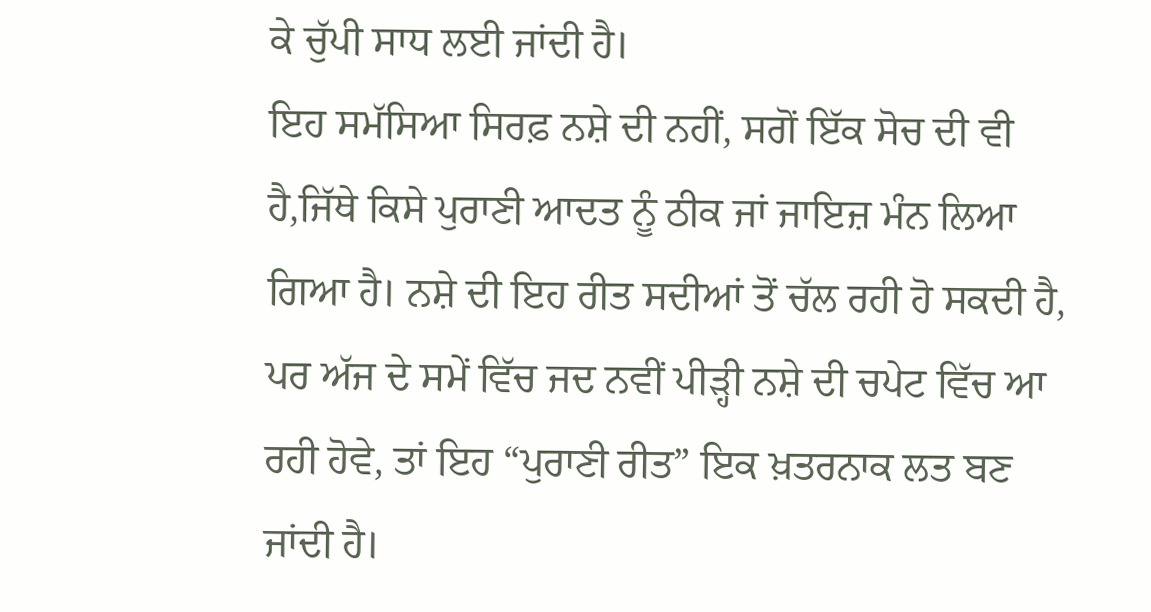ਕੇ ਚੁੱਪੀ ਸਾਧ ਲਈ ਜਾਂਦੀ ਹੈ।
ਇਹ ਸਮੱਸਿਆ ਸਿਰਫ਼ ਨਸ਼ੇ ਦੀ ਨਹੀਂ, ਸਗੋਂ ਇੱਕ ਸੋਚ ਦੀ ਵੀ ਹੈ,ਜਿੱਥੇ ਕਿਸੇ ਪੁਰਾਣੀ ਆਦਤ ਨੂੰ ਠੀਕ ਜਾਂ ਜਾਇਜ਼ ਮੰਨ ਲਿਆ ਗਿਆ ਹੈ। ਨਸ਼ੇ ਦੀ ਇਹ ਰੀਤ ਸਦੀਆਂ ਤੋਂ ਚੱਲ ਰਹੀ ਹੋ ਸਕਦੀ ਹੈ, ਪਰ ਅੱਜ ਦੇ ਸਮੇਂ ਵਿੱਚ ਜਦ ਨਵੀਂ ਪੀੜ੍ਹੀ ਨਸ਼ੇ ਦੀ ਚਪੇਟ ਵਿੱਚ ਆ ਰਹੀ ਹੋਵੇ, ਤਾਂ ਇਹ “ਪੁਰਾਣੀ ਰੀਤ” ਇਕ ਖ਼ਤਰਨਾਕ ਲਤ ਬਣ ਜਾਂਦੀ ਹੈ।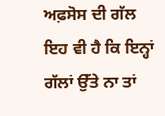ਅਫ਼ਸੋਸ ਦੀ ਗੱਲ ਇਹ ਵੀ ਹੈ ਕਿ ਇਨ੍ਹਾਂ ਗੱਲਾਂ ਉੱਤੇ ਨਾ ਤਾਂ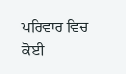ਪਰਿਵਾਰ ਵਿਚ ਕੋਈ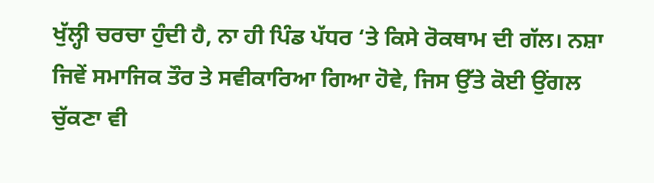ਖੁੱਲ੍ਹੀ ਚਰਚਾ ਹੁੰਦੀ ਹੈ, ਨਾ ਹੀ ਪਿੰਡ ਪੱਧਰ ‘ਤੇ ਕਿਸੇ ਰੋਕਥਾਮ ਦੀ ਗੱਲ। ਨਸ਼ਾ ਜਿਵੇਂ ਸਮਾਜਿਕ ਤੌਰ ਤੇ ਸਵੀਕਾਰਿਆ ਗਿਆ ਹੋਵੇ, ਜਿਸ ਉੱਤੇ ਕੋਈ ਉਂਗਲ ਚੁੱਕਣਾ ਵੀ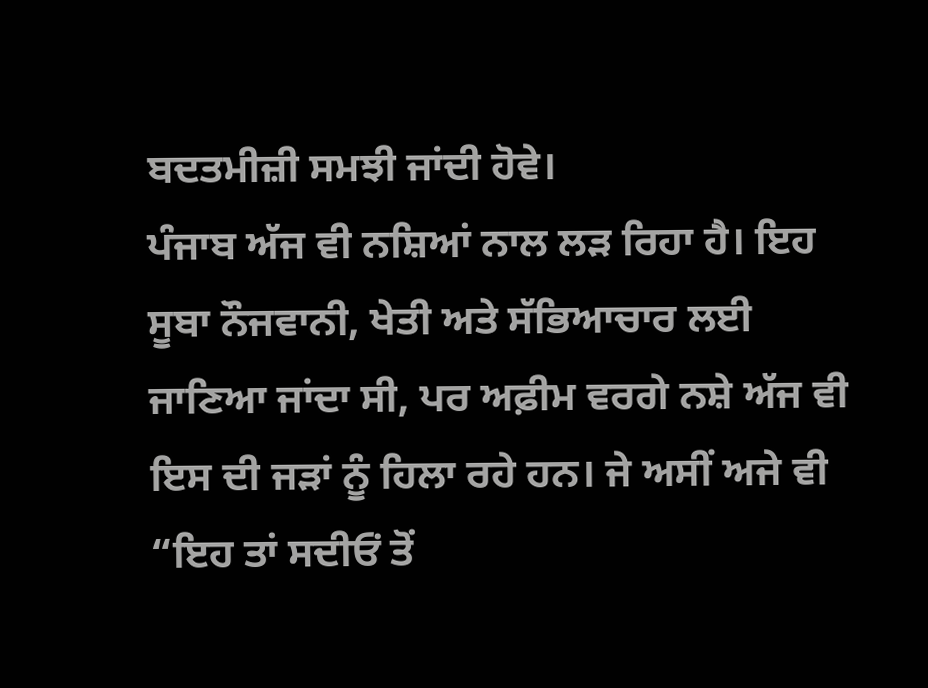ਬਦਤਮੀਜ਼ੀ ਸਮਝੀ ਜਾਂਦੀ ਹੋਵੇ।
ਪੰਜਾਬ ਅੱਜ ਵੀ ਨਸ਼ਿਆਂ ਨਾਲ ਲੜ ਰਿਹਾ ਹੈ। ਇਹ ਸੂਬਾ ਨੌਜਵਾਨੀ, ਖੇਤੀ ਅਤੇ ਸੱਭਿਆਚਾਰ ਲਈ ਜਾਣਿਆ ਜਾਂਦਾ ਸੀ, ਪਰ ਅਫ਼ੀਮ ਵਰਗੇ ਨਸ਼ੇ ਅੱਜ ਵੀ ਇਸ ਦੀ ਜੜਾਂ ਨੂੰ ਹਿਲਾ ਰਹੇ ਹਨ। ਜੇ ਅਸੀਂ ਅਜੇ ਵੀ “ਇਹ ਤਾਂ ਸਦੀਓਂ ਤੋਂ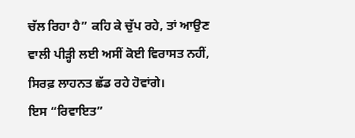ਚੱਲ ਰਿਹਾ ਹੈ” ਕਹਿ ਕੇ ਚੁੱਪ ਰਹੇ, ਤਾਂ ਆਉਣ ਵਾਲੀ ਪੀੜ੍ਹੀ ਲਈ ਅਸੀਂ ਕੋਈ ਵਿਰਾਸਤ ਨਹੀਂ, ਸਿਰਫ਼ ਲਾਹਨਤ ਛੱਡ ਰਹੇ ਹੋਵਾਂਗੇ।
ਇਸ “ਰਿਵਾਇਤ”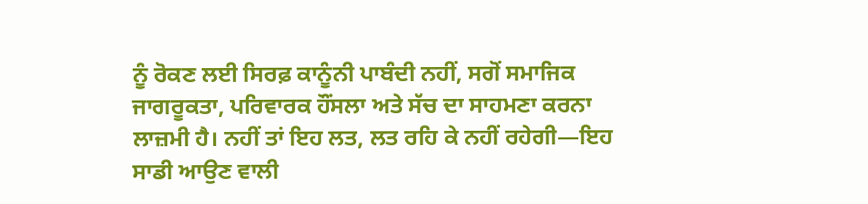ਨੂੰ ਰੋਕਣ ਲਈ ਸਿਰਫ਼ ਕਾਨੂੰਨੀ ਪਾਬੰਦੀ ਨਹੀਂ, ਸਗੋਂ ਸਮਾਜਿਕ ਜਾਗਰੂਕਤਾ, ਪਰਿਵਾਰਕ ਹੌਂਸਲਾ ਅਤੇ ਸੱਚ ਦਾ ਸਾਹਮਣਾ ਕਰਨਾ ਲਾਜ਼ਮੀ ਹੈ। ਨਹੀਂ ਤਾਂ ਇਹ ਲਤ, ਲਤ ਰਹਿ ਕੇ ਨਹੀਂ ਰਹੇਗੀ—ਇਹ ਸਾਡੀ ਆਉਣ ਵਾਲੀ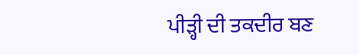ਪੀੜ੍ਹੀ ਦੀ ਤਕਦੀਰ ਬਣ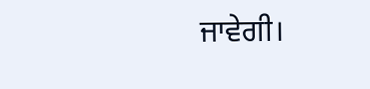ਜਾਵੇਗੀ।